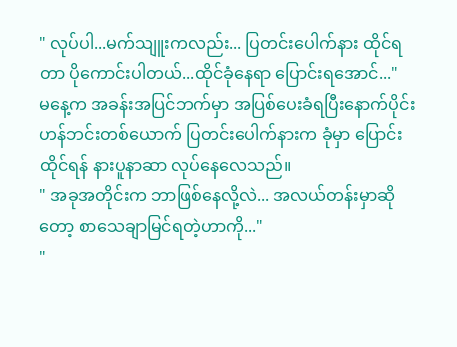" လုပ်ပါ...မက်သျူးကလည်း... ပြတင်းပေါက်နား ထိုင်ရတာ ပိုကောင်းပါတယ်...ထိုင်ခုံနေရာ ပြောင်းရအောင်..."
မနေ့က အခန်းအပြင်ဘက်မှာ အပြစ်ပေးခံရပြီးနောက်ပိုင်း ဟန်ဘင်းတစ်ယောက် ပြတင်းပေါက်နားက ခုံမှာ ပြောင်းထိုင်ရန် နားပူနာဆာ လုပ်နေလေသည်။
" အခုအတိုင်းက ဘာဖြစ်နေလို့လဲ... အလယ်တန်းမှာဆိုတော့ စာသေချာမြင်ရတဲ့ဟာကို..."
"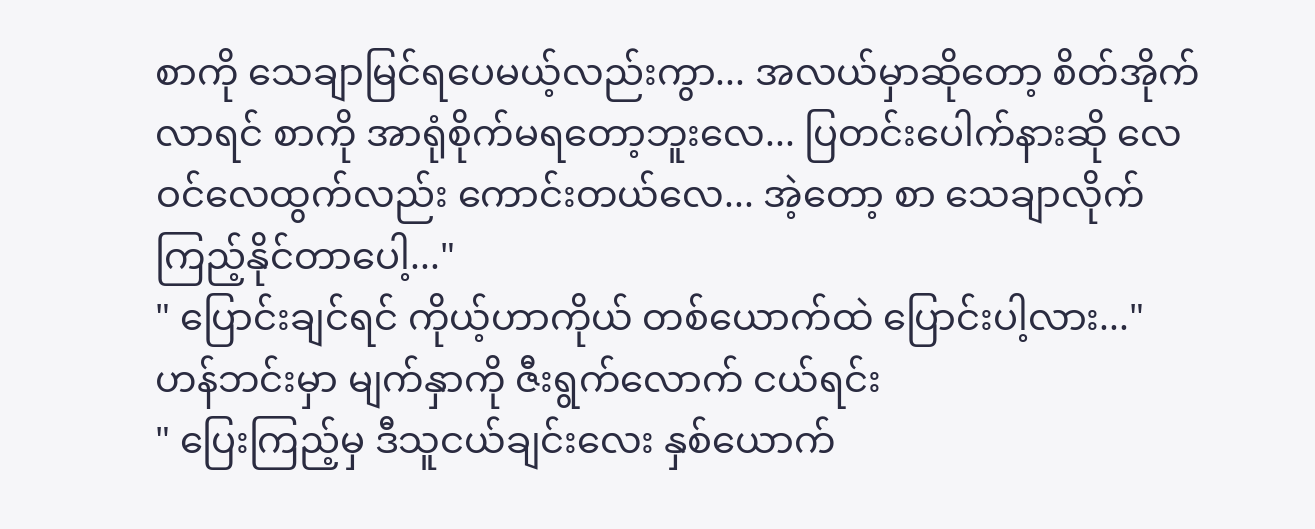စာကို သေချာမြင်ရပေမယ့်လည်းကွာ... အလယ်မှာဆိုတော့ စိတ်အိုက်လာရင် စာကို အာရုံစိုက်မရတော့ဘူးလေ... ပြတင်းပေါက်နားဆို လေဝင်လေထွက်လည်း ကောင်းတယ်လေ... အဲ့တော့ စာ သေချာလိုက်ကြည့်နိုင်တာပေါ့..."
" ပြောင်းချင်ရင် ကိုယ့်ဟာကိုယ် တစ်ယောက်ထဲ ပြောင်းပါ့လား..."
ဟန်ဘင်းမှာ မျက်နှာကို ဇီးရွက်လောက် ငယ်ရင်း
" ပြေးကြည့်မှ ဒီသူငယ်ချင်းလေး နှစ်ယောက်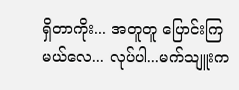ရှိတာကိုး... အတူတူ ပြောင်းကြမယ်လေ... လုပ်ပါ...မက်သျူးက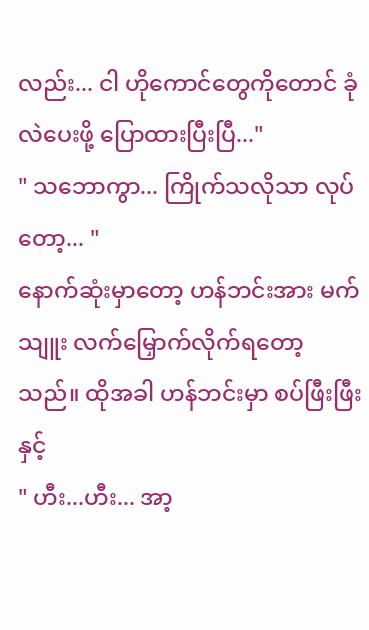လည်း... ငါ ဟိုကောင်တွေကိုတောင် ခုံလဲပေးဖို့ ပြောထားပြီးပြီ..."
" သဘောကွာ... ကြိုက်သလိုသာ လုပ်တော့... "
နောက်ဆုံးမှာတော့ ဟန်ဘင်းအား မက်သျူး လက်မြှောက်လိုက်ရတော့သည်။ ထိုအခါ ဟန်ဘင်းမှာ စပ်ဖြီးဖြီးနှင့်
" ဟီး...ဟီး... အာ့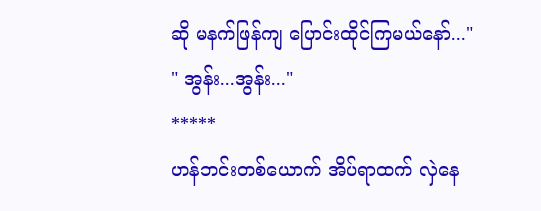ဆို မနက်ဖြန်ကျ ပြောင်းထိုင်ကြမယ်နော်..."
" အွန်း...အွန်း..."
*****
ဟန်ဘင်းတစ်ယောက် အိပ်ရာထက် လှဲနေ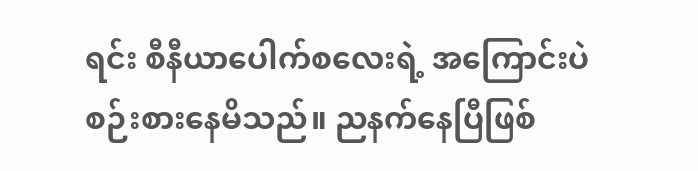ရင်း စီနီယာပေါက်စလေးရဲ့ အကြောင်းပဲ စဉ်းစားနေမိသည်။ ညနက်နေပြီဖြစ်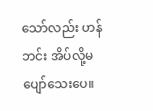သော်လည်း ဟန်ဘင်း အိပ်လို့မပျော်သေးပေ။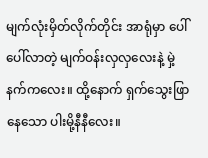မျက်လုံးမှိတ်လိုက်တိုင်း အာရုံမှာ ပေါ်ပေါ်လာတဲ့ မျက်ဝန်းလှလှလေးနဲ့ မှဲ့နက်ကလေး။ ထို့နောက် ရှက်သွေးဖြာနေသော ပါးမို့နီနီလေး။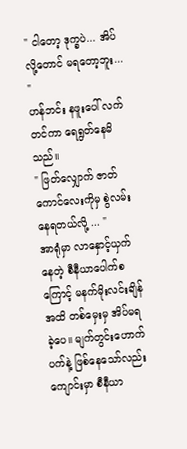" ငါတော့ ဒုက္ခပဲ... အိပ်လို့တောင် မရတော့ဘူး... "
ဟန်ဘင်း နဖူးပေါ် လက်တင်ကာ ရေရွတ်နေမိသည်။
" ဖြတ်လျှောက် ဇာတ်ကောင်လေးကိုမှ စွဲလမ်းနေရတယ်လို့ ... "
အာရုံမှာ လာနှောင့်ယှက်နေတဲ့ စီနီယာပေါက်စကြောင့် မနက်မိုးလင်းချိန်အထိ တစ်မှေးမှ အိပ်မရခဲ့ပေ။ မျက်တွင်းဟောက်ပက်နဲ့ ဖြစ်နေသော်လည်း ကျောင်းမှာ စီနီယာ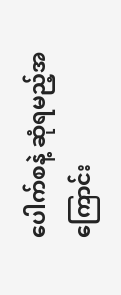ပေါက်စနဲ့ ဆုံရမည့်အကြောင်း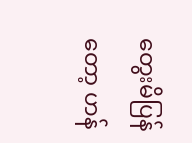တွေးမိပြန်တော့ ဟန်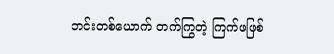ဘင်းတစ်ယောက် တက်ကြွတဲ့ ကြက်ဖဖြစ်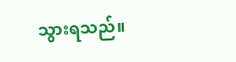သွားရသည်။